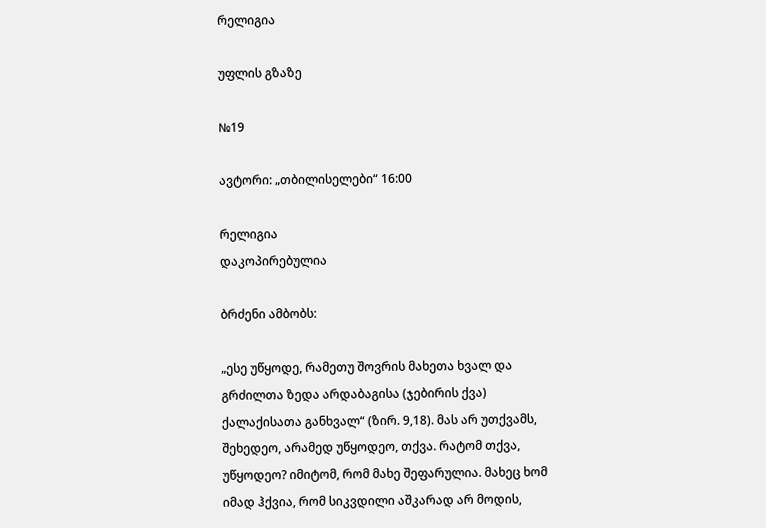რელიგია

უფლის გზაზე

№19

ავტორი: „თბილისელები“ 16:00

რელიგია
დაკოპირებულია

ბრძენი ამბობს:

„ესე უწყოდე, რამეთუ შოვრის მახეთა ხვალ და გრძილთა ზედა არდაბაგისა (ჯებირის ქვა) ქალაქისათა განხვალ“ (ზირ. 9,18). მას არ უთქვამს, შეხედეო, არამედ უწყოდეო, თქვა. რატომ თქვა, უწყოდეო? იმიტომ, რომ მახე შეფარულია. მახეც ხომ იმად ჰქვია, რომ სიკვდილი აშკარად არ მოდის,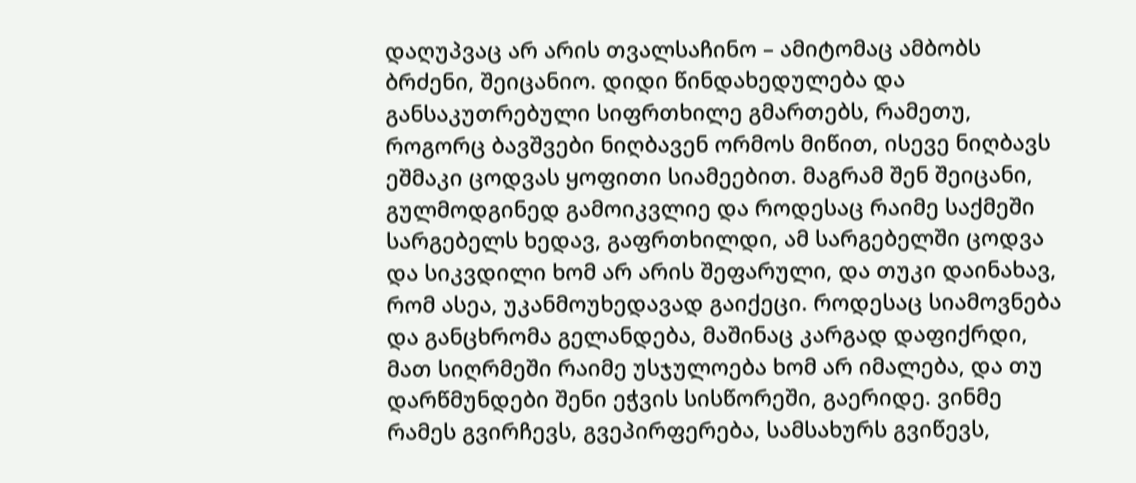დაღუპვაც არ არის თვალსაჩინო – ამიტომაც ამბობს ბრძენი, შეიცანიო. დიდი წინდახედულება და განსაკუთრებული სიფრთხილე გმართებს, რამეთუ, როგორც ბავშვები ნიღბავენ ორმოს მიწით, ისევე ნიღბავს ეშმაკი ცოდვას ყოფითი სიამეებით. მაგრამ შენ შეიცანი, გულმოდგინედ გამოიკვლიე და როდესაც რაიმე საქმეში სარგებელს ხედავ, გაფრთხილდი, ამ სარგებელში ცოდვა და სიკვდილი ხომ არ არის შეფარული, და თუკი დაინახავ, რომ ასეა, უკანმოუხედავად გაიქეცი. როდესაც სიამოვნება და განცხრომა გელანდება, მაშინაც კარგად დაფიქრდი, მათ სიღრმეში რაიმე უსჯულოება ხომ არ იმალება, და თუ დარწმუნდები შენი ეჭვის სისწორეში, გაერიდე. ვინმე რამეს გვირჩევს, გვეპირფერება, სამსახურს გვიწევს,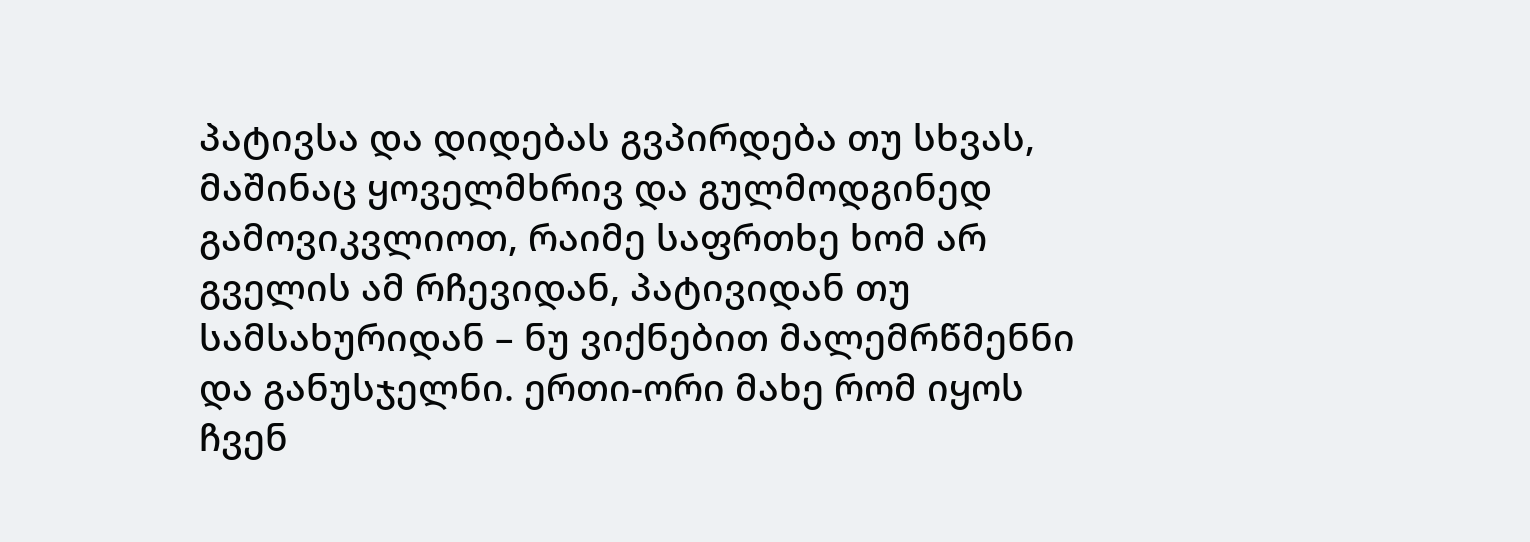პატივსა და დიდებას გვპირდება თუ სხვას, მაშინაც ყოველმხრივ და გულმოდგინედ გამოვიკვლიოთ, რაიმე საფრთხე ხომ არ გველის ამ რჩევიდან, პატივიდან თუ სამსახურიდან – ნუ ვიქნებით მალემრწმენნი და განუსჯელნი. ერთი-ორი მახე რომ იყოს ჩვენ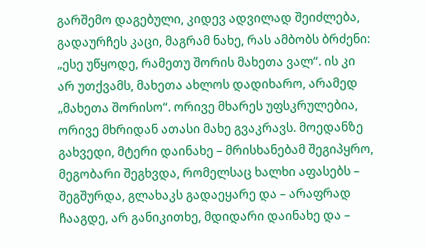გარშემო დაგებული, კიდევ ადვილად შეიძლება, გადაურჩეს კაცი, მაგრამ ნახე, რას ამბობს ბრძენი: „ესე უწყოდე, რამეთუ შორის მახეთა ვალ“. ის კი არ უთქვამს, მახეთა ახლოს დადიხარო, არამედ „მახეთა შორისო“. ორივე მხარეს უფსკრულებია, ორივე მხრიდან ათასი მახე გვაკრავს. მოედანზე გახვედი, მტერი დაინახე – მრისხანებამ შეგიპყრო, მეგობარი შეგხვდა, რომელსაც ხალხი აფასებს – შეგშურდა, გლახაკს გადაეყარე და – არაფრად ჩააგდე, არ განიკითხე, მდიდარი დაინახე და –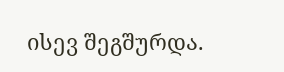ისევ შეგშურდა.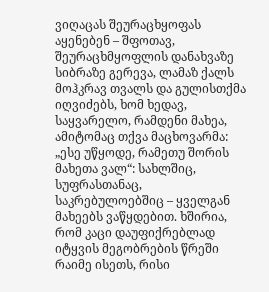ვიღაცას შეურაცხყოფას აყენებენ – შფოთავ, შეურაცხმყოფლის დანახვაზე სიბრაზე გერევა, ლამაზ ქალს მოჰკრავ თვალს და გულისთქმა იღვიძებს, ხომ ხედავ, საყვარელო, რამდენი მახეა, ამიტომაც თქვა მაცხოვარმა: „ესე უწყოდე, რამეთუ შორის მახეთა ვალ“: სახლშიც, სუფრასთანაც, საკრებულოებშიც – ყველგან მახეებს ვაწყდებით. ხშირია, რომ კაცი დაუფიქრებლად იტყვის მეგობრების წრეში რაიმე ისეთს, რისი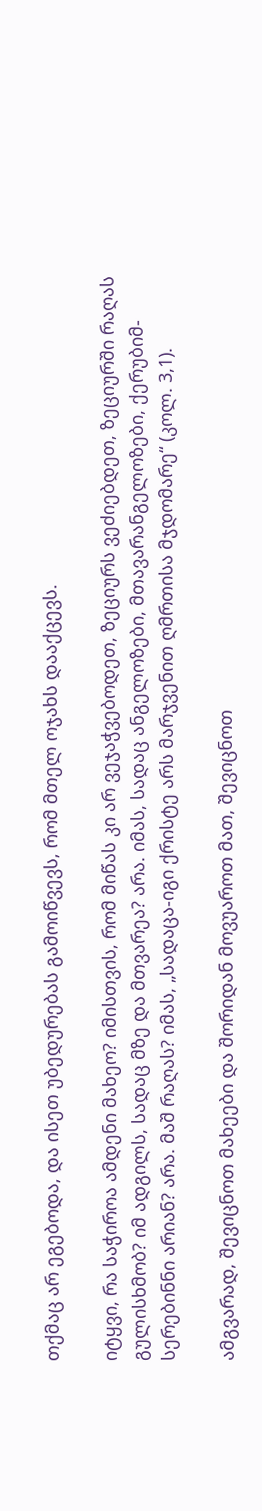თქმაც არ ეგებოდა, და ისეთ უბედურებას გამოიწვევს, რომ მთელ ოჯახს დააქცევს.

იტყვი, რა საჭიროა ამდენი მახეო? იმისთვის, რომ მიწას კი არ ვეჯაჭვებოდეთ, ზეციურს ვეძიებდეთ, ზეციურში რაღას გულისხმობ? იმ ადგილს, სადაც მზე და მთვარეა? არა. იმას, სადაც ანგელოზები, მთავარანგელოზები, ქერუბიმ-სერებინნი არიან? არა. მაშ რაღას? იმას, „სადაცა-იგი ქრისტე არს მარჯვენით ღმრთისა მჯდომარე“ (კოლ. 3,1).

ამგვარად, შევიცნოთ მახეები და შორიდან მოვუაროთ მათ, შევიცნოთ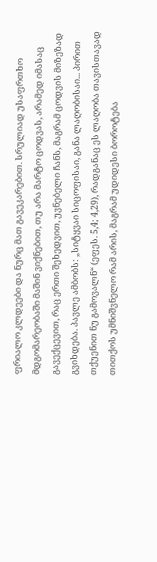ფრიალო კლდეები და ნურც მათ გავეკარებით. სრულიად უსაფრთხო მდგომარეობაში მაშინ ვიქნებით, თუ არა მარტო ცოდვას, არამედ იმასაც გავექცევით, რაც ერთი შეხედვით, უვნებელი ჩანს, მაგრამ ცოდვის მიზეზად გვიხდება. პავლე ამბობს: „სიტყვაი სიცოფისაი, განა ლაღობისაი... პირით თქუენით ნუ გამოვალნ“ (ეფეს. 5,4; 4,29), რადგანაც ეს ლაღობა თავისთავად თითქოს უმნიშვნელო რამ არის, მაგრამ უდიდესი ბოროტება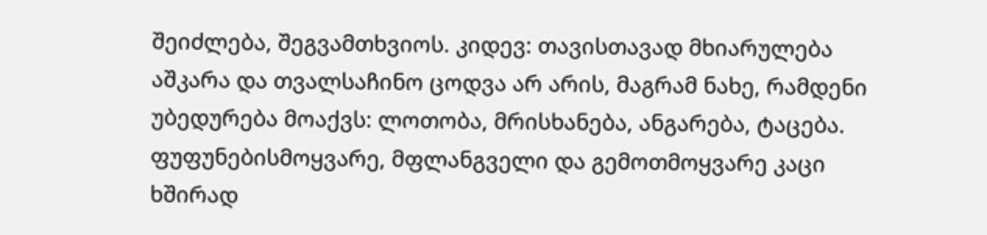შეიძლება, შეგვამთხვიოს. კიდევ: თავისთავად მხიარულება აშკარა და თვალსაჩინო ცოდვა არ არის, მაგრამ ნახე, რამდენი უბედურება მოაქვს: ლოთობა, მრისხანება, ანგარება, ტაცება. ფუფუნებისმოყვარე, მფლანგველი და გემოთმოყვარე კაცი ხშირად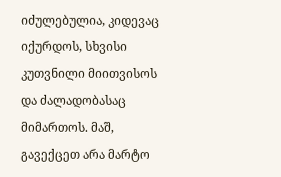იძულებულია, კიდევაც იქურდოს, სხვისი კუთვნილი მიითვისოს და ძალადობასაც მიმართოს. მაშ, გავექცეთ არა მარტო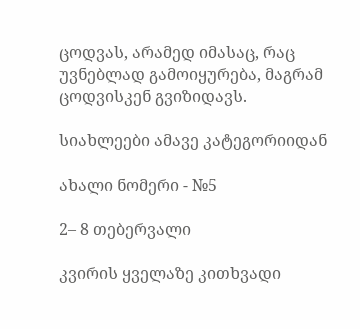ცოდვას, არამედ იმასაც, რაც უვნებლად გამოიყურება, მაგრამ ცოდვისკენ გვიზიდავს.

სიახლეები ამავე კატეგორიიდან

ახალი ნომერი - №5

2– 8 თებერვალი

კვირის ყველაზე კითხვადი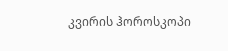კვირის ჰოროსკოპი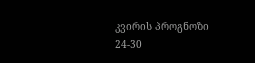კვირის პროგნოზი  24-30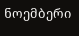ნოემბერი